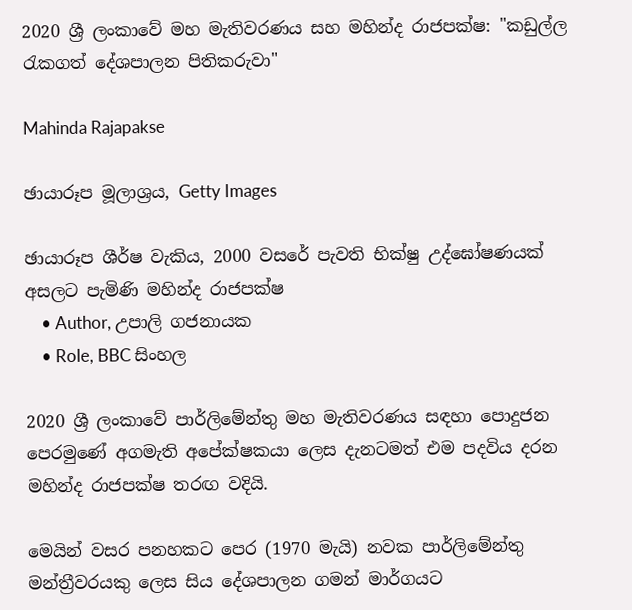2020 ශ්‍රී ලංකාවේ මහ මැතිවරණය සහ මහින්ද රාජපක්ෂ: "කඩුල්ල රැකගත් දේශපාලන පිතිකරුවා"

Mahinda Rajapakse

ඡායාරූප මූලාශ්‍රය, Getty Images

ඡායාරූප ශීර්ෂ වැකිය, 2000 වසරේ පැවති භික්ෂු උද්ඝෝෂණයක් අසලට පැමිණි මහින්ද රාජපක්ෂ
    • Author, උපාලි ගජනායක
    • Role, BBC සිංහල

2020 ශ්‍රී ලංකාවේ පාර්ලිමේන්තු මහ මැතිවරණය සඳහා පොදුජන පෙරමුණේ අගමැති අපේක්ෂකයා ලෙස දැනටමත් එම පදවිය දරන මහින්ද රාජපක්ෂ තරඟ වදියි.

මෙයින් වසර පනහකට පෙර (1970 මැයි) නවක පාර්ලිමේන්තු මන්ත්‍රීවරයකු ලෙස සිය දේශපාලන ගමන් මාර්ගයට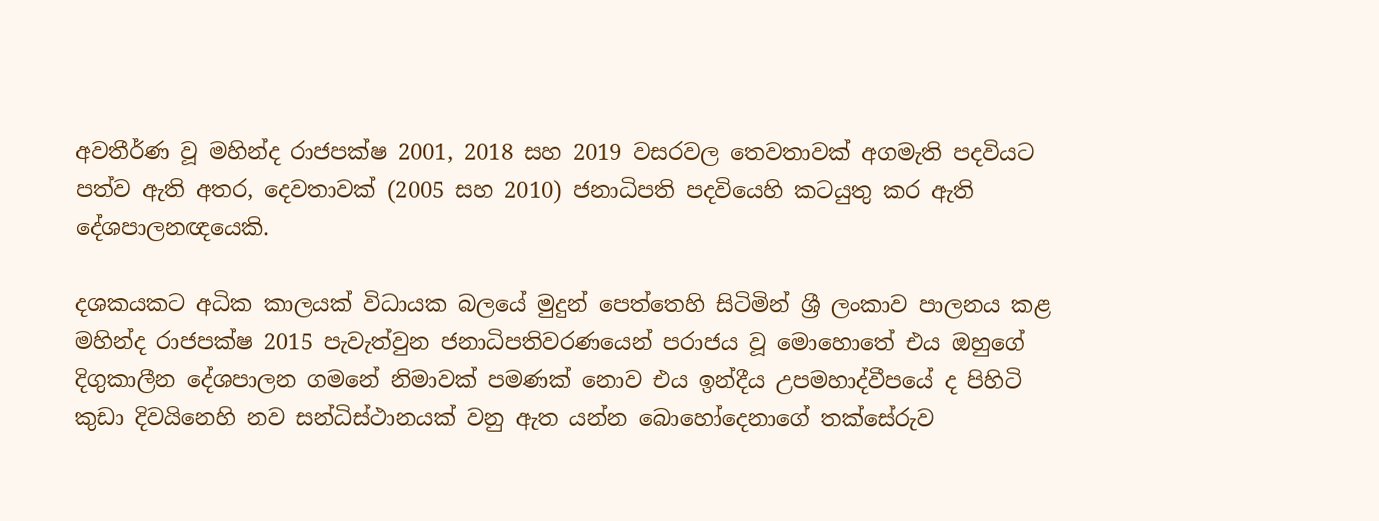අවතීර්ණ වූ මහින්ද රාජපක්ෂ 2001, 2018 සහ 2019 වසරවල තෙවතාවක් අගමැති පදවියට පත්ව ඇති අතර, දෙවතාවක් (2005 සහ 2010) ජනාධිපති පදවියෙහි කටයුතු කර ඇති දේශපාලනඥයෙකි.

දශකයකට අධික කාලයක් විධායක බලයේ මුදුන් පෙත්තෙහි සිටිමින් ශ්‍රී ලංකාව පාලනය කළ මහින්ද රාජපක්ෂ 2015 පැවැත්වුන ජනාධිපතිවරණයෙන් පරාජය වූ මොහොතේ එය ඔහුගේ දිගුකාලීන දේශපාලන ගමනේ නිමාවක් පමණක් නොව එය ඉන්දීය උපමහාද්වීපයේ ද පිහිටි කුඩා දිවයිනෙහි නව සන්ධිස්ථානයක් වනු ඇත යන්න බොහෝදෙනාගේ තක්සේරුව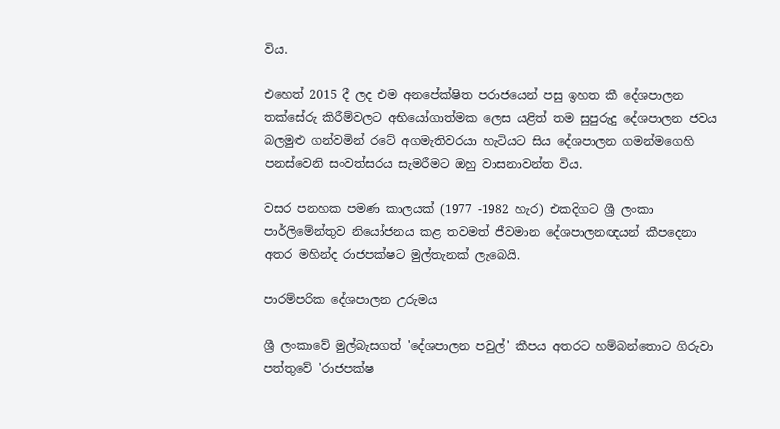විය.

එහෙත් 2015 දී ලද එම අනපේක්ෂිත පරාජයෙන් පසු ඉහත කී දේශපාලන තක්සේරු කිරීම්වලට අභියෝගාත්මක ලෙස යළිත් තම සුපුරුදු දේශපාලන ජවය බලමුළු ගන්වමින් රටේ අගමැතිවරයා හැටියට සිය දේශපාලන ගමන්මගෙහි පනස්වෙනි සංවත්සරය සැමරීමට ඔහු වාසනාවන්ත විය.

වසර පනහක පමණ කාලයක් (1977 -1982 හැර) එකදිගට ශ්‍රී ලංකා පාර්ලිමේන්තුව නියෝජනය කළ තවමත් ජීවමාන දේශපාලනඥයන් කීපදෙනා අතර මහින්ද රාජපක්ෂට මුල්තැනක් ලැබෙයි.

පාරම්පරික දේශපාලන උරුමය

ශ්‍රී ලංකාවේ මුල්බැසගත් 'දේශපාලන පවුල්' කීපය අතරට හම්බන්තොට ගිරුවා පත්තුවේ 'රාජපක්ෂ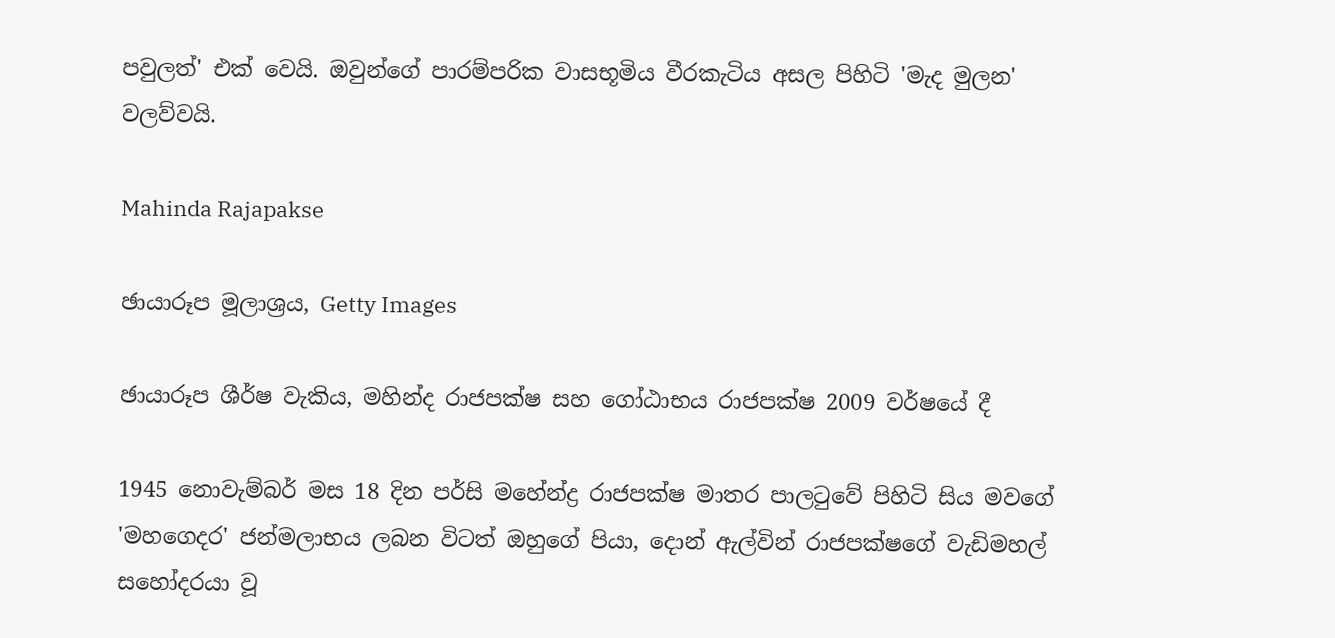පවුලත්' එක් වෙයි. ඔවුන්ගේ පාරම්පරික වාසභූමිය වීරකැටිය අසල පිහිටි 'මැද මුලන' වලව්වයි.

Mahinda Rajapakse

ඡායාරූප මූලාශ්‍රය, Getty Images

ඡායාරූප ශීර්ෂ වැකිය, මහින්ද රාජපක්ෂ සහ ගෝඨාභය රාජපක්ෂ 2009 වර්ෂයේ දී

1945 නොවැම්බර් මස 18 දින පර්සි මහේන්ද්‍ර රාජපක්ෂ මාතර පාලටුවේ පිහිටි සිය මවගේ 'මහගෙදර' ජන්මලාභය ලබන විටත් ඔහුගේ පියා, දොන් ඇල්වින් රාජපක්ෂගේ වැඩිමහල් සහෝදරයා වූ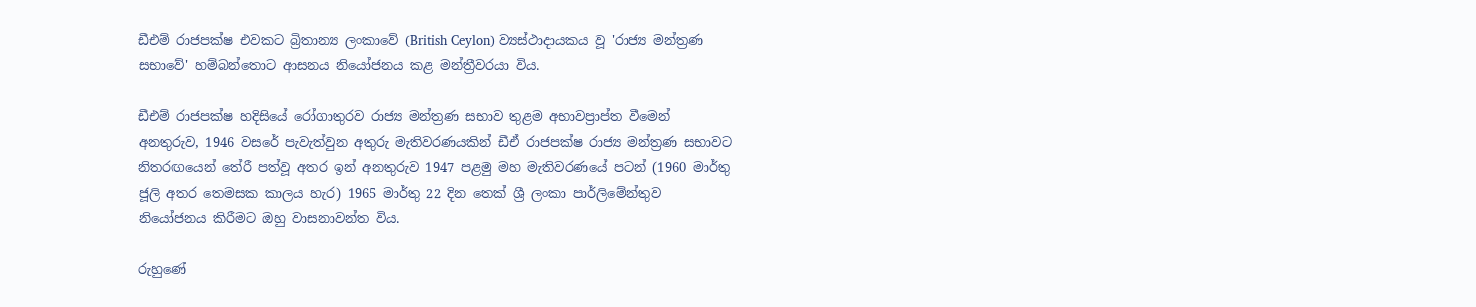ඩීඑම් රාජපක්ෂ එවකට බ්‍රිතාන්‍ය ලංකාවේ (British Ceylon) ව්‍යස්ථාදායකය වූ 'රාජ්‍ය මන්ත්‍රණ සභාවේ' හම්බන්තොට ආසනය නියෝජනය කළ මන්ත්‍රීවරයා විය.

ඩීඑම් රාජපක්ෂ හදිසියේ රෝගාතුරව රාජ්‍ය මන්ත්‍රණ සභාව තුළම අභාවප්‍රාප්ත වීමෙන් අනතුරුව, 1946 වසරේ පැවැත්වුන අතුරු මැතිවරණයකින් ඩීඒ රාජපක්ෂ රාජ්‍ය මන්ත්‍රණ සභාවට නිතරඟයෙන් තේරී පත්වූ අතර ඉන් අනතුරුව 1947 පළමු මහ මැතිවරණයේ පටන් (1960 මාර්තු ජූලි අතර තෙමසක කාලය හැර) 1965 මාර්තු 22 දින තෙක් ශ්‍රී ලංකා පාර්ලිමේන්තුව නියෝජනය කිරීමට ඔහු වාසනාවන්ත විය.

රුහුණේ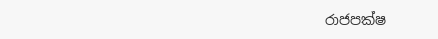රාජපක්ෂ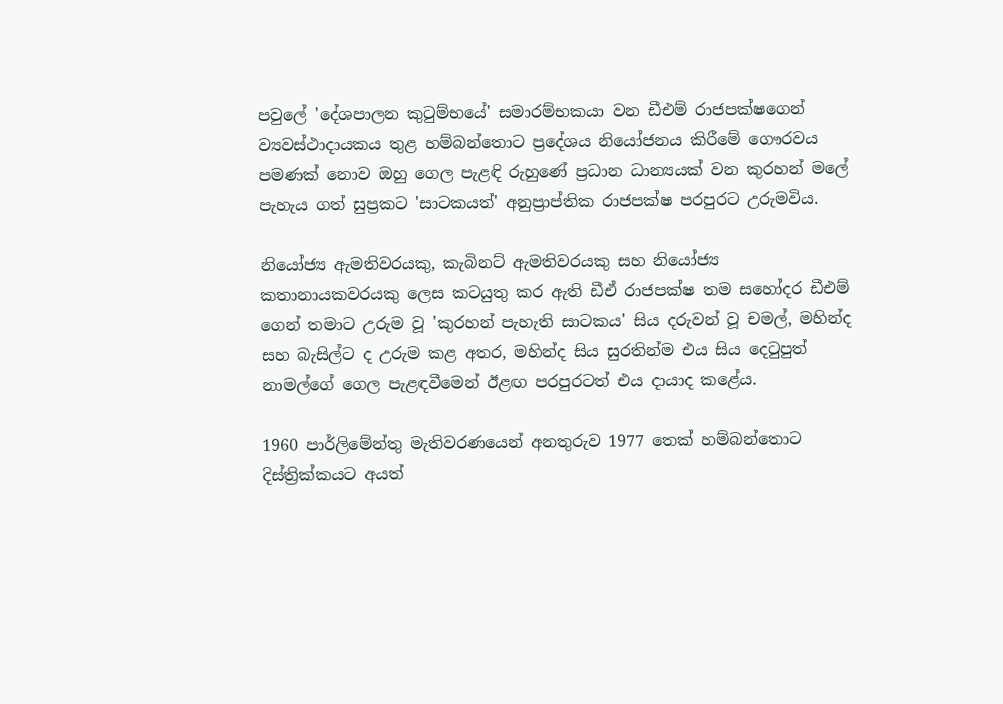පවුලේ 'දේශපාලන කුටුම්භයේ' සමාරම්භකයා වන ඩීඑම් රාජපක්ෂගෙන් ව්‍යවස්ථාදායකය තුළ හම්බන්තොට ප්‍රදේශය නියෝජනය කිරීමේ ගෞරවය පමණක් නොව ඔහු ගෙල පැළඳි රුහුණේ ප්‍රධාන ධාන්‍යයක් වන කුරහන් මලේ පැහැය ගත් සුප්‍රකට 'සාටකයත්' අනුප්‍රාප්තික රාජපක්ෂ පරපුරට උරුමවිය.

නියෝජ්‍ය ඇමතිවරයකු, කැබිනට් ඇමතිවරයකු සහ නියෝජ්‍ය කතානායකවරයකු ලෙස කටයුතු කර ඇති ඩීඒ රාජපක්ෂ තම සහෝදර ඩීඑම් ගෙන් තමාට උරුම වූ 'කුරහන් පැහැති සාටකය' සිය දරුවන් වූ චමල්, මහින්ද සහ බැසිල්ට ද උරුම කළ අතර, මහින්ද සිය සුරතින්ම එය සිය දෙටුපුත් නාමල්ගේ ගෙල පැළඳවීමෙන් ඊළඟ පරපුරටත් එය දායාද කළේය.

1960 පාර්ලිමේන්තු මැතිවරණයෙන් අනතුරුව 1977 තෙක් හම්බන්තොට දිස්ත්‍රික්කයට අයත්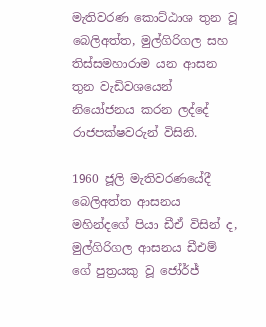මැතිවරණ කොට්ඨාශ තුන වූ බෙලිඅත්ත, මුල්ගිරිගල සහ තිස්සමහාරාම යන ආසන තුන වැඩිවශයෙන් නියෝජනය කරන ලද්දේ රාජපක්ෂවරුන් විසිනි.

1960 ජූලි මැතිවරණයේදී බෙලිඅත්ත ආසනය මහින්දගේ පියා ඩීඒ විසින් ද, මුල්ගිරිගල ආසනය ඩීඑම් ගේ පුත්‍රයකු වූ ජෝර්ජ්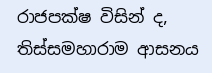රාජපක්ෂ විසින් ද, තිස්සමහාරාම ආසනය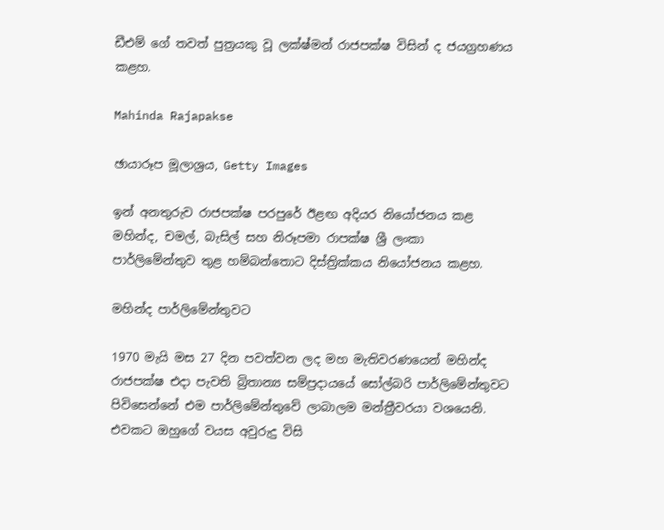ඩීඑම් ගේ තවත් පුත්‍රයකු වූ ලක්ෂ්මන් රාජපක්ෂ විසින් ද ජයග්‍රහණය කළහ.

Mahinda Rajapakse

ඡායාරූප මූලාශ්‍රය, Getty Images

ඉන් අනතුරුව රාජපක්ෂ පරපුරේ ඊළඟ අදියර නියෝජනය කළ මහින්ද, චමල්, බැසිල් සහ නිරූපමා රාපක්ෂ ශ්‍රී ලංකා පාර්ලිමේන්තුව තුළ හම්බන්තොට දිස්ත්‍රික්කය නියෝජනය කළහ.

මහින්ද පාර්ලිමේන්තුවට

1970 මැයි මස 27 දින පවත්වන ලද මහ මැතිවරණයෙන් මහින්ද රාජපක්ෂ එදා පැවති බ්‍රිතාන්‍ය සම්ප්‍රදායයේ සෝල්බරි පාර්ලිමේන්තුවට පිවිසෙන්නේ එම පාර්ලිමේන්තුවේ ලාබාලම මන්ත්‍රීවරයා වශයෙනි. එවකට ඔහුගේ වයස අවුරුදු විසි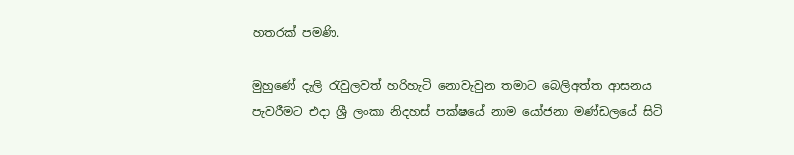හතරක් පමණි.

මුහුණේ දැලි රැවුලවත් හරිහැටි නොවැවුන තමාට බෙලිඅත්ත ආසනය පැවරීමට එදා ශ්‍රී ලංකා නිදහස් පක්ෂයේ නාම යෝජනා මණ්ඩලයේ සිටි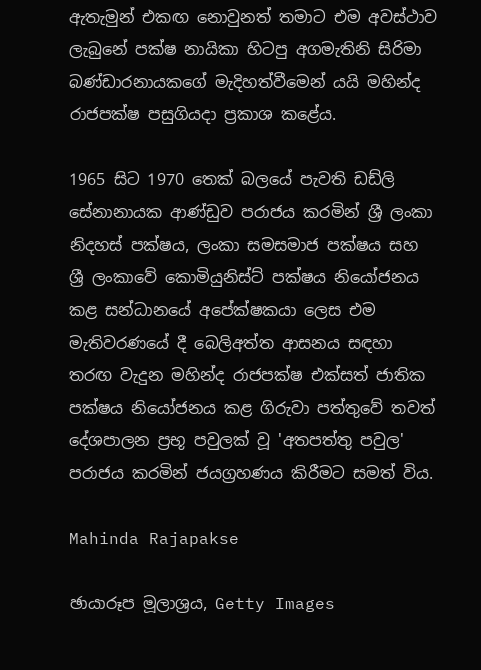ඇතැමුන් එකඟ නොවුනත් තමාට එම අවස්ථාව ලැබුනේ පක්ෂ නායිකා හිටපු අගමැතිනි සිරිමා බණ්ඩාරනායකගේ මැදිහත්වීමෙන් යයි මහින්ද රාජපක්ෂ පසුගියදා ප්‍රකාශ කළේය.

1965 සිට 1970 තෙක් බලයේ පැවති ඩඩ්ලි සේනානායක ආණ්ඩුව පරාජය කරමින් ශ්‍රී ලංකා නිදහස් පක්ෂය, ලංකා සමසමාජ පක්ෂය සහ ශ්‍රී ලංකාවේ කොමියුනිස්ට් පක්ෂය නියෝජනය කළ සන්ධානයේ අපේක්ෂකයා ලෙස එම මැතිවරණයේ දී බෙලිඅත්ත ආසනය සඳහා තරඟ වැදුන මහින්ද රාජපක්ෂ එක්සත් ජාතික පක්ෂය නියෝජනය කළ ගිරුවා පත්තුවේ තවත් දේශපාලන ප්‍රභූ පවුලක් වූ 'අතපත්තු පවුල' පරාජය කරමින් ජයග්‍රහණය කිරීමට සමත් විය.

Mahinda Rajapakse

ඡායාරූප මූලාශ්‍රය, Getty Images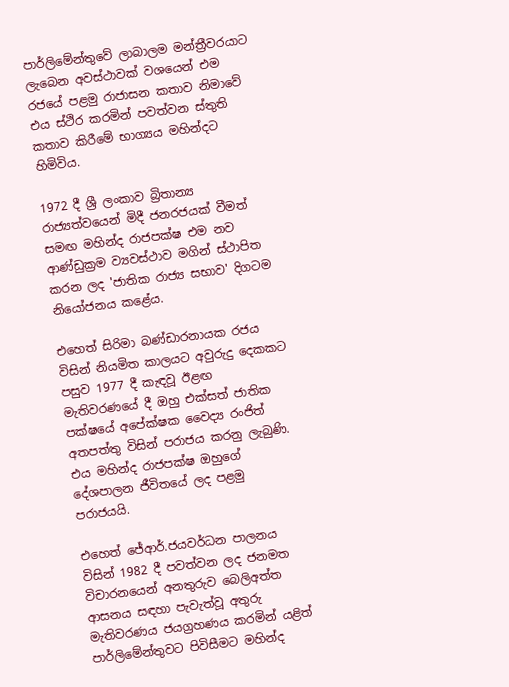පාර්ලිමේන්තුවේ ලාබාලම මන්ත්‍රීවරයාට ලැබෙන අවස්ථාවක් වශයෙන් එම රජයේ පළමු රාජාසන කතාව නිමාවේ එය ස්ථිර කරමින් පවත්වන ස්තුති කතාව කිරීමේ භාග්‍යය මහින්දට හිමිවිය.

1972 දී ශ්‍රී ලංකාව බ්‍රිතාන්‍ය රාජ්‍යත්වයෙන් මිදී ජනරජයක් වීමත් සමඟ මහින්ද රාජපක්ෂ එම නව ආණ්ඩුක්‍රම ව්‍යවස්ථාව මගින් ස්ථාපිත කරන ලද 'ජාතික රාජ්‍ය සභාව' දිගටම නියෝජනය කළේය.

එහෙත් සිරිමා බණ්ඩාරනායක රජය විසින් නියමිත කාලයට අවුරුදු දෙකකට පසුව 1977 දී කැඳවූ ඊළඟ මැතිවරණයේ දී ඔහු එක්සත් ජාතික පක්ෂයේ අපේක්ෂක වෛද්‍ය රංජිත් අතපත්තු විසින් පරාජය කරනු ලැබුණි. එය මහින්ද රාජපක්ෂ ඔහුගේ දේශපාලන ජීවිතයේ ලද පළමු පරාජයයි.

එහෙත් ජේආර්.ජයවර්ධන පාලනය විසින් 1982 දී පවත්වන ලද ජනමත විචාරනයෙන් අනතුරුව බෙලිඅත්ත ආසනය සඳහා පැවැත්වූ අතුරු මැතිවරණය ජයග්‍රහණය කරමින් යළිත් පාර්ලිමේන්තුවට පිවිසීමට මහින්ද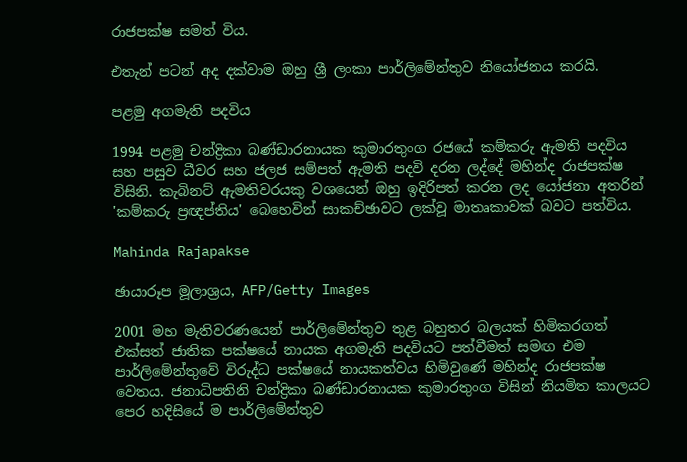රාජපක්ෂ සමත් විය.

එතැන් පටන් අද දක්වාම ඔහු ශ්‍රී ලංකා පාර්ලිමේන්තුව නියෝජනය කරයි.

පළමු අගමැති පදවිය

1994 පළමු චන්ද්‍රිකා බණ්ඩාරනායක කුමාරතුංග රජයේ කම්කරු ඇමති පදවිය සහ පසුව ධීවර සහ ජලජ සම්පත් ඇමති පදවි දරන ලද්දේ මහින්ද රාජපක්ෂ විසිනි. කැබිනට් ඇමතිවරයකු වශයෙන් ඔහු ඉදිරිපත් කරන ලද යෝජනා අතරින් 'කම්කරු ප්‍රඥප්තිය' බෙහෙවින් සාකච්ඡාවට ලක්වූ මාතෘකාවක් බවට පත්විය.

Mahinda Rajapakse

ඡායාරූප මූලාශ්‍රය, AFP/Getty Images

2001 මහ මැතිවරණයෙන් පාර්ලිමේන්තුව තුළ බහුතර බලයක් හිමිකරගත් එක්සත් ජාතික පක්ෂයේ නායක අගමැති පදවියට පත්වීමත් සමඟ එම පාර්ලිමේන්තුවේ විරුද්ධ පක්ෂයේ නායකත්වය හිමිවුණේ මහින්ද රාජපක්ෂ වෙතය. ජනාධිපතිනි චන්ද්‍රිකා බණ්ඩාරනායක කුමාරතුංග විසින් නියමිත කාලයට පෙර හදිසියේ ම පාර්ලිමේන්තුව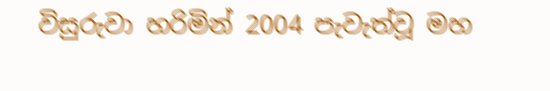විසුරුවා හරිමින් 2004 පැවැත්වූ මහ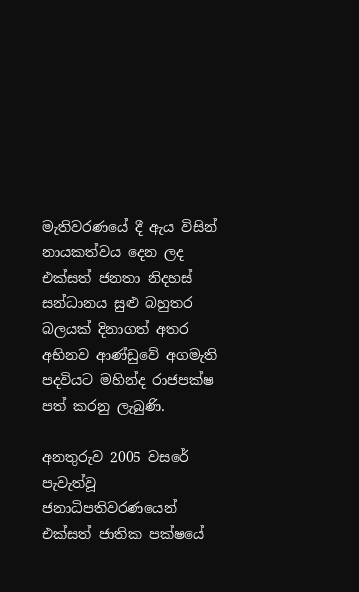මැතිවරණයේ දී ඇය විසින් නායකත්වය දෙන ලද එක්සත් ජනතා නිදහස් සන්ධානය සුළු බහුතර බලයක් දිනාගත් අතර අභිනව ආණ්ඩුවේ අගමැති පදවියට මහින්ද රාජපක්ෂ පත් කරනු ලැබුණි.

අනතුරුව 2005 වසරේ පැවැත්වූ ජනාධිපතිවරණයෙන් එක්සත් ජාතික පක්ෂයේ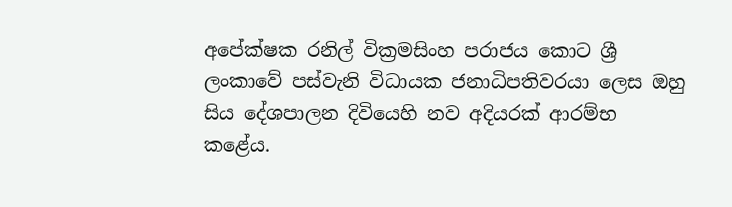අපේක්ෂක රනිල් වික්‍රමසිංහ පරාජය කොට ශ්‍රී ලංකාවේ පස්වැනි විධායක ජනාධිපතිවරයා ලෙස ඔහු සිය දේශපාලන දිවියෙහි නව අදියරක් ආරම්භ කළේය.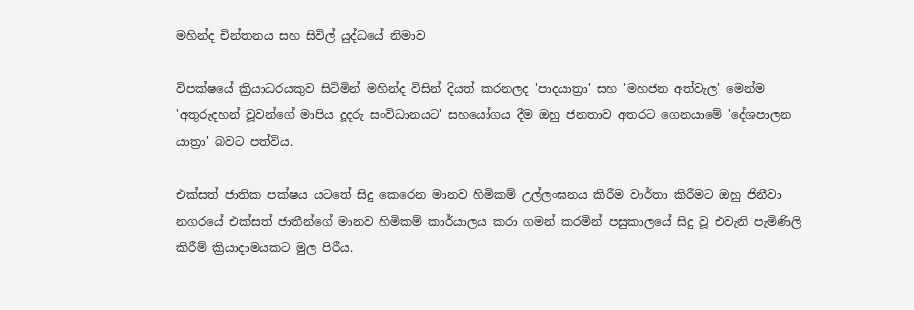මහින්ද චින්තනය සහ සිවිල් යුද්ධයේ නිමාව

විපක්ෂයේ ක්‍රියාධරයකුව සිටිමින් මහින්ද විසින් දියත් කරනලද 'පාදයාත්‍රා' සහ 'මහජන අත්වැල' මෙන්ම 'අතුරුදහන් වූවන්ගේ මාපිය දූදරු සංවිධානයට' සහයෝගය දීම ඔහු ජනතාව අතරට ගෙනයාමේ 'දේශපාලන යාත්‍රා' බවට පත්විය.

එක්සත් ජාතික පක්ෂය යටතේ සිදු කෙරෙන මානව හිමිකම් උල්ලංඝනය කිරීම වාර්තා කිරීමට ඔහු ජිනීවා නගරයේ එක්සත් ජාතීන්ගේ මානව හිමිකම් කාර්යාලය කරා ගමන් කරමින් පසුකාලයේ සිදු වූ එවැනි පැමිණිලි කිරීම් ක්‍රියාදාමයකට මුල පිරීය.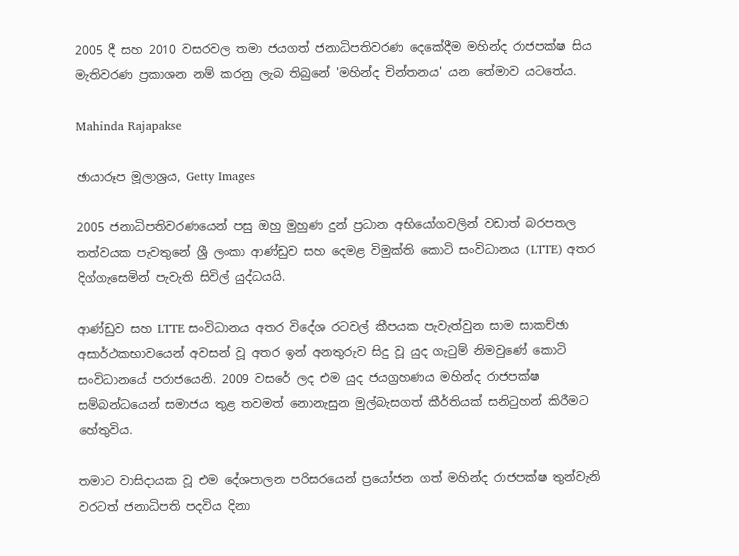2005 දී සහ 2010 වසරවල තමා ජයගත් ජනාධිපතිවරණ දෙකේදීම මහින්ද රාජපක්ෂ සිය මැතිවරණ ප්‍රකාශන නම් කරනු ලැබ තිබුනේ 'මහින්ද චින්තනය' යන තේමාව යටතේය.

Mahinda Rajapakse

ඡායාරූප මූලාශ්‍රය, Getty Images

2005 ජනාධිපතිවරණයෙන් පසු ඔහු මුහුණ දුන් ප්‍රධාන අභියෝගවලින් වඩාත් බරපතල තත්වයක පැවතුනේ ශ්‍රී ලංකා ආණ්ඩුව සහ දෙමළ විමුක්ති කොටි සංවිධානය (LTTE) අතර දිග්ගැසෙමින් පැවැති සිවිල් යුද්ධයයි.

ආණ්ඩුව සහ LTTE සංවිධානය අතර විදේශ රටවල් කීපයක පැවැත්වුන සාම සාකච්ඡා අසාර්ථකභාවයෙන් අවසන් වූ අතර ඉන් අනතුරුව සිදු වූ යුද ගැටුම් නිමවුණේ කොටි සංවිධානයේ පරාජයෙනි. 2009 වසරේ ලද එම යුද ජයග්‍රහණය මහින්ද රාජපක්ෂ සම්බන්ධයෙන් සමාජය තුළ තවමත් නොනැසුන මුල්බැසගත් කීර්තියක් සනිටුහන් කිරීමට හේතුවිය.

තමාට වාසිදායක වූ එම දේශපාලන පරිසරයෙන් ප්‍රයෝජන ගත් මහින්ද රාජපක්ෂ තුන්වැනි වරටත් ජනාධිපති පදවිය දිනා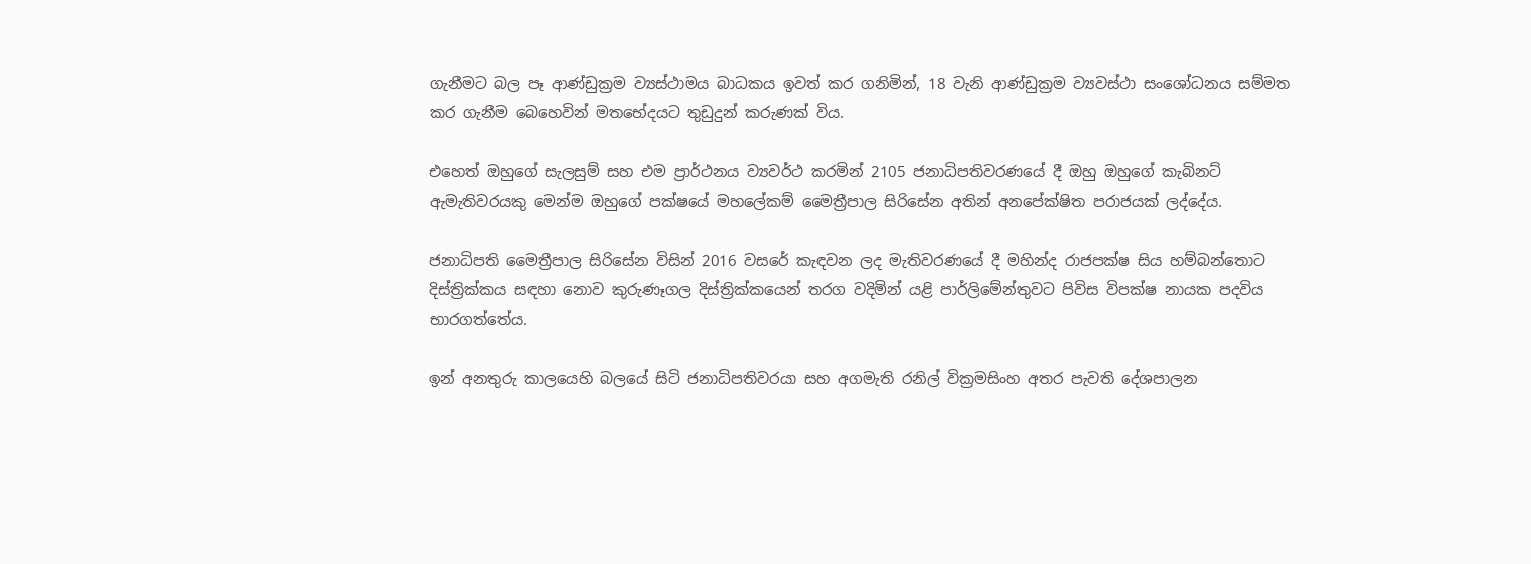ගැනීමට බල පෑ ආණ්ඩුක්‍රම ව්‍යස්ථාමය බාධකය ඉවත් කර ගනිමින්, 18 වැනි ආණ්ඩුක්‍රම ව්‍යවස්ථා සංශෝධනය සම්මත කර ගැනීම බෙහෙවින් මතභේදයට තුඩුදුන් කරුණක් විය.

එහෙත් ඔහුගේ සැලසුම් සහ එම ප්‍රාර්ථනය ව්‍යවර්ථ කරමින් 2105 ජනාධිපතිවරණයේ දී ඔහු ඔහුගේ කැබිනට් ඇමැතිවරයකු මෙන්ම ඔහුගේ පක්ෂයේ මහලේකම් මෛත්‍රීපාල සිරිසේන අතින් අනපේක්ෂිත පරාජයක් ලද්දේය.

ජනාධිපති මෛත්‍රීපාල සිරිසේන විසින් 2016 වසරේ කැඳවන ලද මැතිවරණයේ දී මහින්ද රාජපක්ෂ සිය හම්බන්තොට දිස්ත්‍රික්කය සඳහා නොව කුරුණෑගල දිස්ත්‍රික්කයෙන් තරග වදිමින් යළි පාර්ලිමේන්තුවට පිවිස විපක්ෂ නායක පදවිය භාරගත්තේය.

ඉන් අනතුරු කාලයෙහි බලයේ සිටි ජනාධිපතිවරයා සහ අගමැති රනිල් වික්‍රමසිංහ අතර පැවති දේශපාලන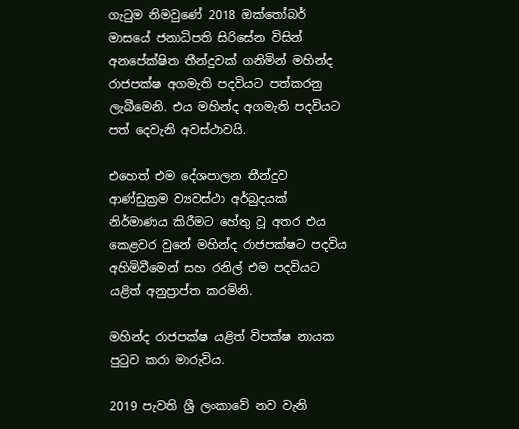ගැටුම නිමවුණේ 2018 ඔක්තෝබර් මාසයේ ජනාධිපති සිරිසේන විසින් අනපේක්ෂිත තීන්දුවක් ගනිමින් මහින්ද රාජපක්ෂ අගමැති පදවියට පත්කරනු ලැබීමෙනි. එය මහින්ද අගමැති පදවියට පත් දෙවැනි අවස්ථාවයි.

එහෙත් එම දේශපාලන තීන්දුව ආණ්ඩුක්‍රම ව්‍යවස්ථා අර්බුදයක් නිර්මාණය කිරීමට හේතු වූ අතර එය කෙළවර වුනේ මහින්ද රාජපක්ෂට පදවිය අහිමිවීමෙන් සහ රනිල් එම පදවියට යළිත් අනුප්‍රාප්ත කරමිනි.

මහින්ද රාජපක්ෂ යළිත් විපක්ෂ නායක පුටුව කරා මාරුවිය.

2019 පැවති ශ්‍රී ලංකාවේ නව වැනි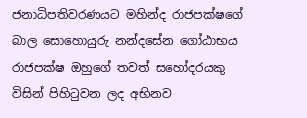ජනාධිපතිවරණයට මහින්ද රාජපක්ෂගේ බාල සොහොයුරු නන්දසේන ගෝඨාභය රාජපක්ෂ ඔහුගේ තවත් සහෝදරයකු විසින් පිහිටුවන ලද අභිනව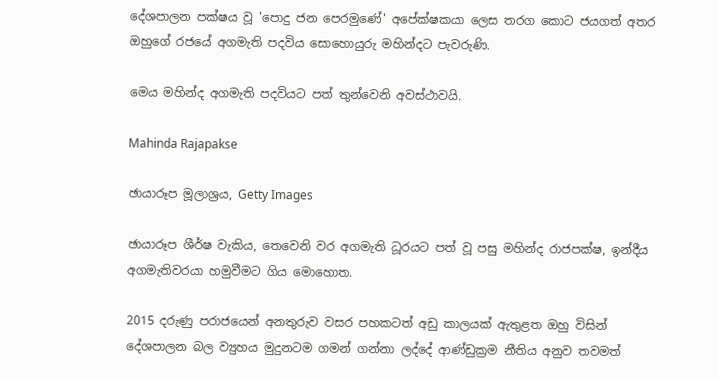දේශපාලන පක්ෂය වූ 'පොදු ජන පෙරමුණේ' අපේක්ෂකයා ලෙස තරග කොට ජයගත් අතර ඔහුගේ රජයේ අගමැති පදවිය සොහොයුරු මහින්දට පැවරුණි.

මෙය මහින්ද අගමැති පදවියට පත් තුන්වෙනි අවස්ථාවයි.

Mahinda Rajapakse

ඡායාරූප මූලාශ්‍රය, Getty Images

ඡායාරූප ශීර්ෂ වැකිය, තෙවෙනි වර අගමැති ධූරයට පත් වූ පසු මහින්ද රාජපක්ෂ, ඉන්දීය අගමැතිවරයා හමුවීමට ගිය මොහොත.

2015 දරුණු පරාජයෙන් අනතුරුව වසර පහකටත් අඩු කාලයක් ඇතුළත ඔහු විසින් දේශපාලන බල ව්‍යුහය මුදුනටම ගමන් ගන්නා ලද්දේ ආණ්ඩුක්‍රම නීතිය අනුව තවමත්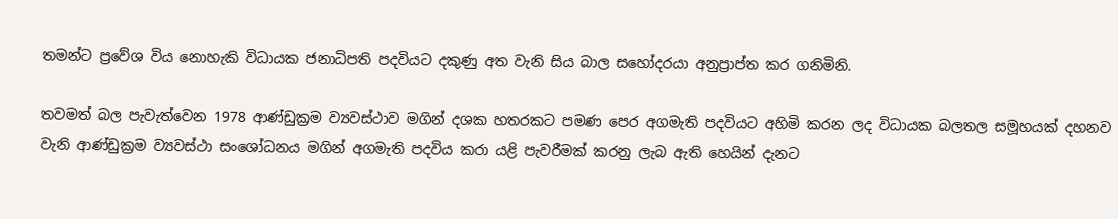තමන්ට ප්‍රවේශ විය නොහැකි විධායක ජනාධිපති පදවියට දකුණු අත වැනි සිය බාල සහෝදරයා අනුප්‍රාප්ත කර ගනිමිනි.

තවමත් බල පැවැත්වෙන 1978 ආණ්ඩුක්‍රම ව්‍යවස්ථාව මගින් දශක හතරකට පමණ පෙර අගමැති පදවියට අහිමි කරන ලද විධායක බලතල සමූහයක් දහනව වැනි ආණ්ඩුක්‍රම ව්‍යවස්ථා සංශෝධනය මගින් අගමැති පදවිය කරා යළි පැවරීමක් කරනු ලැබ ඇති හෙයින් දැනට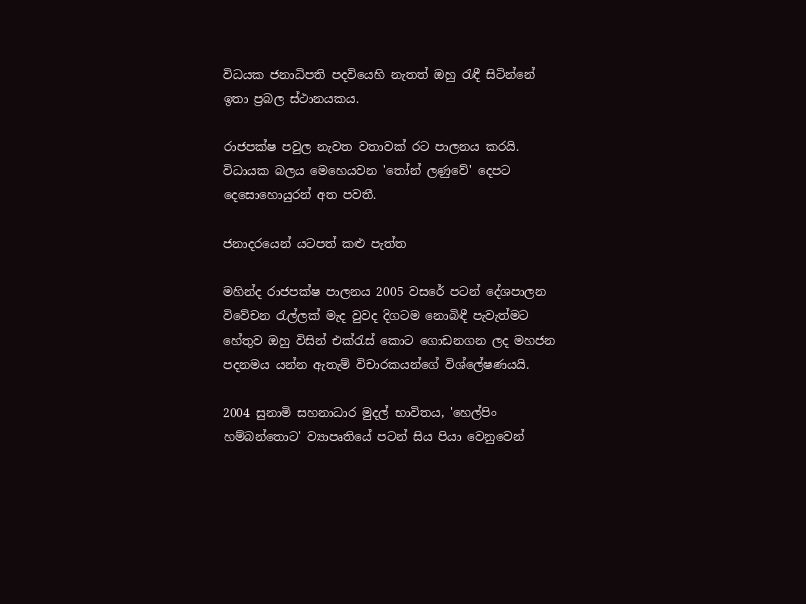විධයක ජනාධිපති පදවියෙහි නැතත් ඔහු රැඳී සිටින්නේ ඉතා ප්‍රබල ස්ථානයකය.

රාජපක්ෂ පවුල නැවත වතාවක් රට පාලනය කරයි. විධායක බලය මෙහෙයවන 'තෝන් ලණුවේ' දෙපට දෙසොහොයුරන් අත පවතී.

ජනාදරයෙන් යටපත් කළු පැත්ත

මහින්ද රාජපක්ෂ පාලනය 2005 වසරේ පටන් දේශපාලන විවේචන රැල්ලක් මැද වුවද දිගටම නොබිඳී පැවැත්මට හේතුව ඔහු විසින් එක්රැස් කොට ගොඩනගන ලද මහජන පදනමය යන්න ඇතැම් විචාරකයන්ගේ විශ්ලේෂණයයි.

2004 සුනාමි සහනාධාර මුදල් භාවිතය, 'හෙල්පිං හම්බන්තොට' ව්‍යාපෘතියේ පටන් සිය පියා වෙනුවෙන්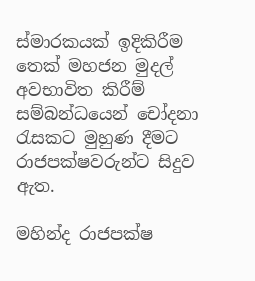ස්මාරකයක් ඉදිකිරීම තෙක් මහජන මුදල් අවභාවිත කිරීම් සම්බන්ධයෙන් චෝදනා රැසකට මුහුණ දීමට රාජපක්ෂවරුන්ට සිදුව ඇත.

මහින්ද රාජපක්ෂ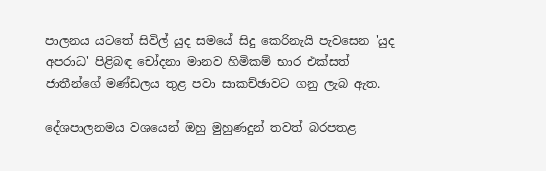පාලනය යටතේ සිවිල් යුද සමයේ සිදු කෙරිනැයි පැවසෙන 'යුද අපරාධ' පිළිබඳ චෝදනා මානව හිමිකම් භාර එක්සත් ජාතීන්ගේ මණ්ඩලය තුළ පවා සාකච්ඡාවට ගනු ලැබ ඇත.

දේශපාලනමය වශයෙන් ඔහු මුහුණදුන් තවත් බරපතළ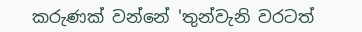කරුණක් වන්නේ 'තුන්වැනි වරටත්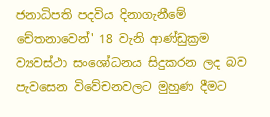ජනාධිපති පදවිය දිනාගැනීමේ චේතනාවෙන්' 18 වැනි ආණ්ඩුක්‍රම ව්‍යවස්ථා සංශෝධනය සිදුකරන ලද බව පැවසෙන විවේචනවලට මුහුණ දීමට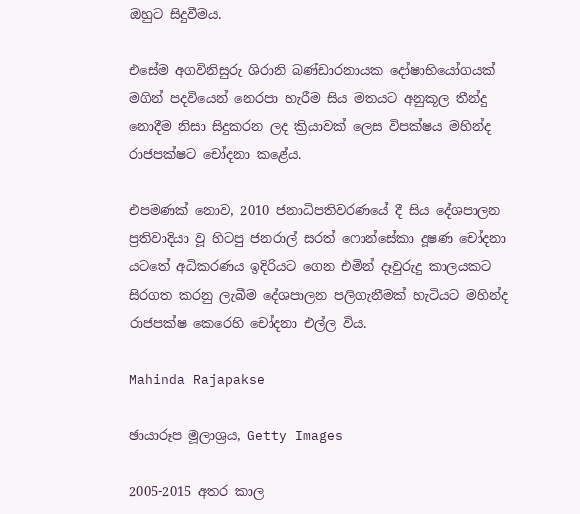ඔහුට සිදුවීමය.

එසේම අගවිනිසුරු ශිරානි බණ්ඩාරනායක දෝෂාභියෝගයක් මගින් පදවියෙන් නෙරපා හැරීම සිය මතයට අනුකූල තීන්දු නොදීම නිසා සිදුකරන ලද ක්‍රියාවක් ලෙස විපක්ෂය මහින්ද රාජපක්ෂට චෝදනා කළේය.

එපමණක් නොව, 2010 ජනාධිපතිවරණයේ දී සිය දේශපාලන ප්‍රතිවාදියා වූ හිටපු ජනරාල් සරත් ෆොන්සේකා දූෂණ චෝදනා යටතේ අධිකරණය ඉදිරියට ගෙන එමින් දෑවුරුදු කාලයකට සිරගත කරනු ලැබීම දේශපාලන පලිගැනීමක් හැටියට මහින්ද රාජපක්ෂ කෙරෙහි චෝදනා එල්ල විය.

Mahinda Rajapakse

ඡායාරූප මූලාශ්‍රය, Getty Images

2005-2015 අතර කාල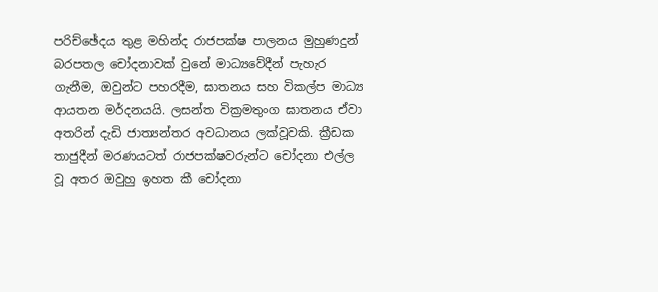පරිච්ඡේදය තුළ මහින්ද රාජපක්ෂ පාලනය මුහුණදුන් බරපතල චෝදනාවක් වුනේ මාධ්‍යවේදීන් පැහැර ගැනීම, ඔවුන්ට පහරදීම, ඝාතනය සහ විකල්ප මාධ්‍ය ආයතන මර්දනයයි. ලසන්ත වික්‍රමතුංග ඝාතනය ඒවා අතරින් දැඩි ජාත්‍යන්තර අවධානය ලක්වූවකි. ක්‍රීඩක තාජුදීන් මරණයටත් රාජපක්ෂවරුන්ට චෝදනා එල්ල වූ අතර ඔවුහු ඉහත කී චෝදනා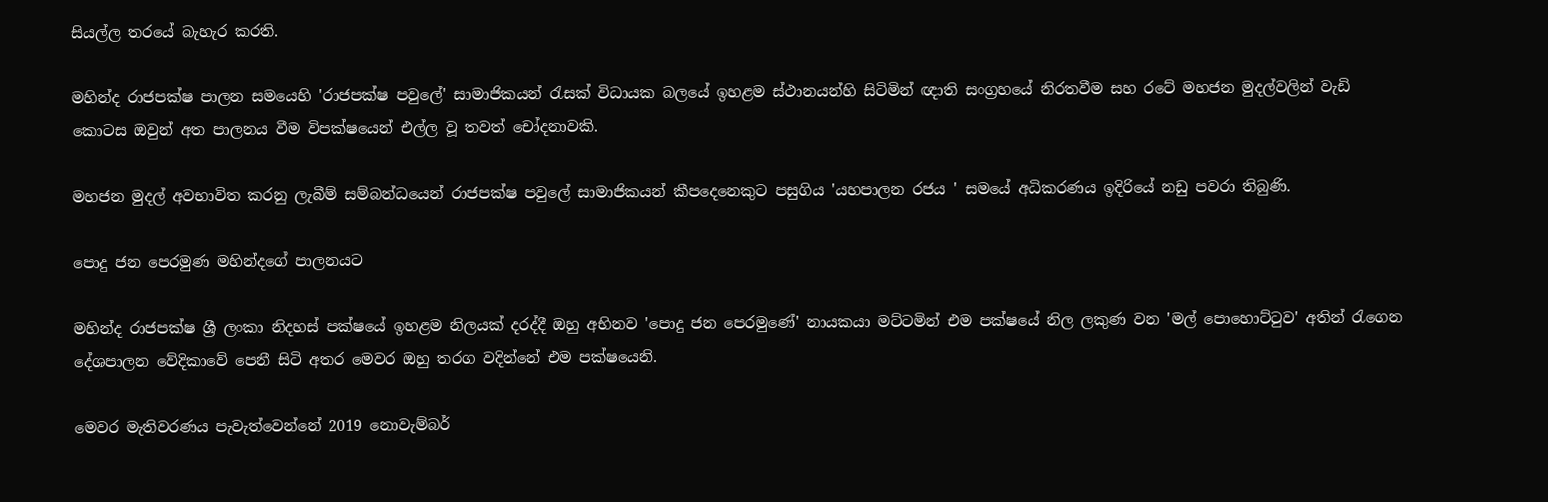සියල්ල තරයේ බැහැර කරති.

මහින්ද රාජපක්ෂ පාලන සමයෙහි 'රාජපක්ෂ පවුලේ' සාමාජිකයන් රැසක් විධායක බලයේ ඉහළම ස්ථානයන්හි සිටිමින් ඥාති සංග්‍රහයේ නිරතවීම සහ රටේ මහජන මුදල්වලින් වැඩි කොටස ඔවුන් අත පාලනය වීම විපක්ෂයෙන් එල්ල වූ තවත් චෝදනාවකි.

මහජන මුදල් අවභාවිත කරනු ලැබීම් සම්බන්ධයෙන් රාජපක්ෂ පවුලේ සාමාජිකයන් කීපදෙනෙකුට පසුගිය 'යහපාලන රජය ' සමයේ අධිකරණය ඉදිරියේ නඩු පවරා තිබුණි.

පොදු ජන පෙරමුණ මහින්දගේ පාලනයට

මහින්ද රාජපක්ෂ ශ්‍රී ලංකා නිදහස් පක්ෂයේ ඉහළම නිලයක් දරද්දී ඔහු අභිනව 'පොදු ජන පෙරමුණේ' නායකයා මට්ටමින් එම පක්ෂයේ නිල ලකුණ වන 'මල් පොහොට්ටුව' අතින් රැගෙන දේශපාලන වේදිකාවේ පෙනී සිටි අතර මෙවර ඔහු තරග වදින්නේ එම පක්ෂයෙනි.

මෙවර මැතිවරණය පැවැත්වෙන්නේ 2019 නොවැම්බර්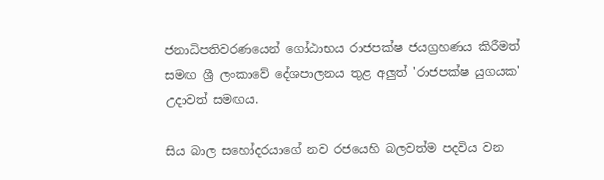ජනාධිපතිවරණයෙන් ගෝඨාභය රාජපක්ෂ ජයග්‍රහණය කිරීමත් සමඟ ශ්‍රී ලංකාවේ දේශපාලනය තුළ අලුත් 'රාජපක්ෂ යුගයක' උදාවත් සමඟය.

සිය බාල සහෝදරයාගේ නව රජයෙහි බලවත්ම පදවිය වන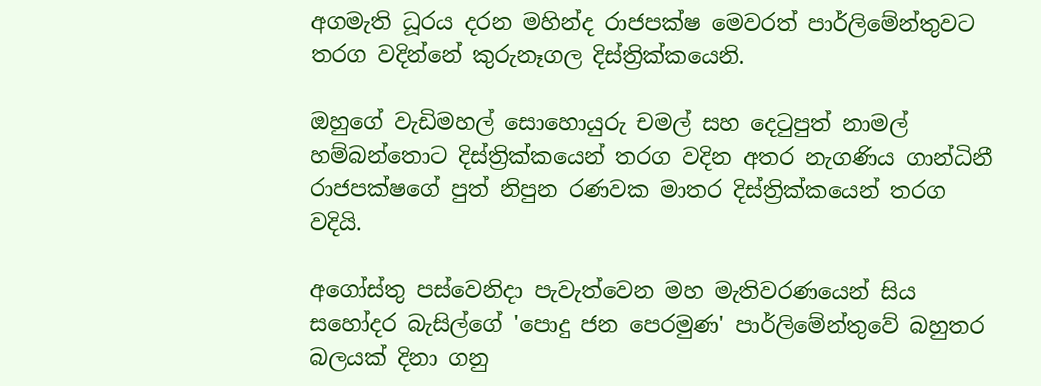අගමැති ධූරය දරන මහින්ද රාජපක්ෂ මෙවරත් පාර්ලිමේන්තුවට තරග වදින්නේ කුරුනෑගල දිස්ත්‍රික්කයෙනි.

ඔහුගේ වැඩිමහල් සොහොයුරු චමල් සහ දෙටුපුත් නාමල් හම්බන්තොට දිස්ත්‍රික්කයෙන් තරග වදින අතර නැගණිය ගාන්ධිනී රාජපක්ෂගේ පුත් නිපුන රණවක මාතර දිස්ත්‍රික්කයෙන් තරග වදියි.

අගෝස්තු පස්වෙනිදා පැවැත්වෙන මහ මැතිවරණයෙන් සිය සහෝදර බැසිල්ගේ 'පොදු ජන පෙරමුණ' පාර්ලිමේන්තුවේ බහුතර බලයක් දිනා ගනු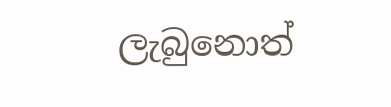ලැබුනොත්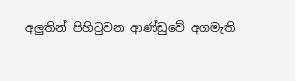අලුතින් පිහිටුවන ආණ්ඩුවේ අගමැති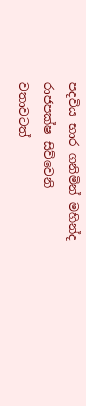පදවිය භාර ගනිමින් මහින්ද රාජපක්ෂ සිව්වෙනි වතාවටත්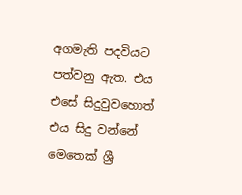අගමැති පදවියට පත්වනු ඇත. එය එසේ සිදුවුවහොත් එය සිදු වන්නේ මෙතෙක් ශ්‍රී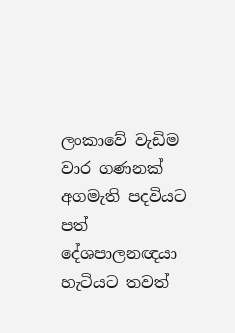ලංකාවේ වැඩිම වාර ගණනක් අගමැති පදවියට පත් දේශපාලනඥයා හැටියට තවත්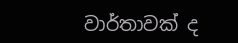වාර්තාවක් ද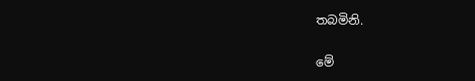තබමිනි.

මේ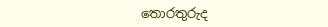තොරතුරුද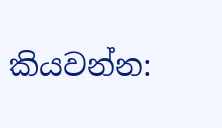කියවන්න: